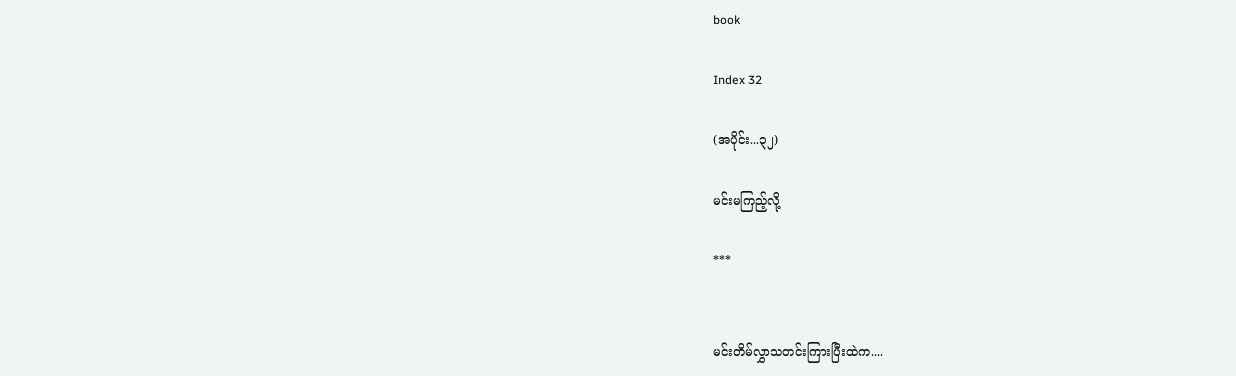book

Index 32

(အပိုင်း...၃၂)

မင်းမကြည့်လို့

***


မင်းတိမ်လွှာသတင်းကြားပြီးထဲက....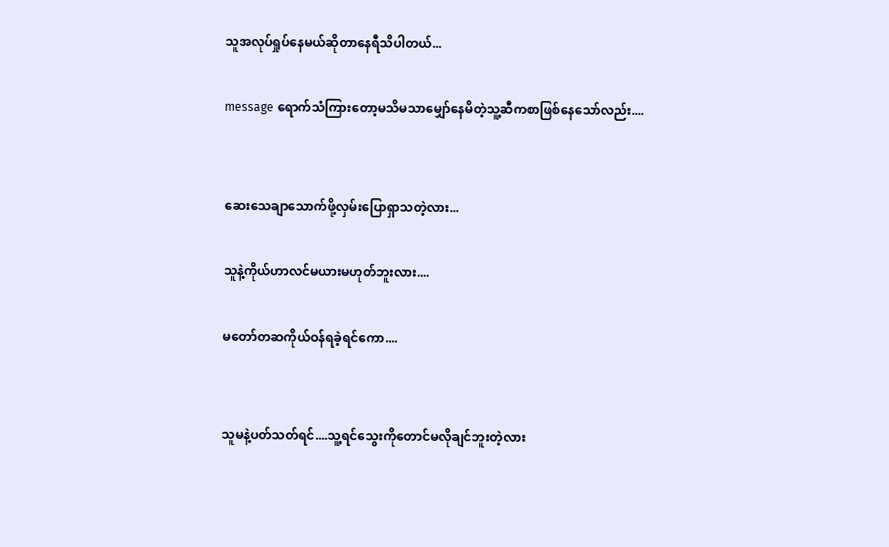သူအလုပ်ရှုပ်နေမယ်ဆိုတာနေရီသိပါတယ်...

message ရောက်သံကြားတော့မသိမသာမျှော်နေမိတဲ့သူ့ဆီကစာဖြစ်နေသော်လည်း....


ဆေးသေချာသောက်ဖို့လှမ်းပြောရှာသတဲ့လား...

သူနဲ့ကိုယ်ဟာလင်မယားမဟုတ်ဘူးလား....

မတော်တဆကိုယ်ဝန်ရခဲ့ရင်ကော....


သူမနဲ့ပတ်သတ်ရင်....သူ့ရင်သွေးကိုတောင်မလိုချင်ဘူးတဲ့လား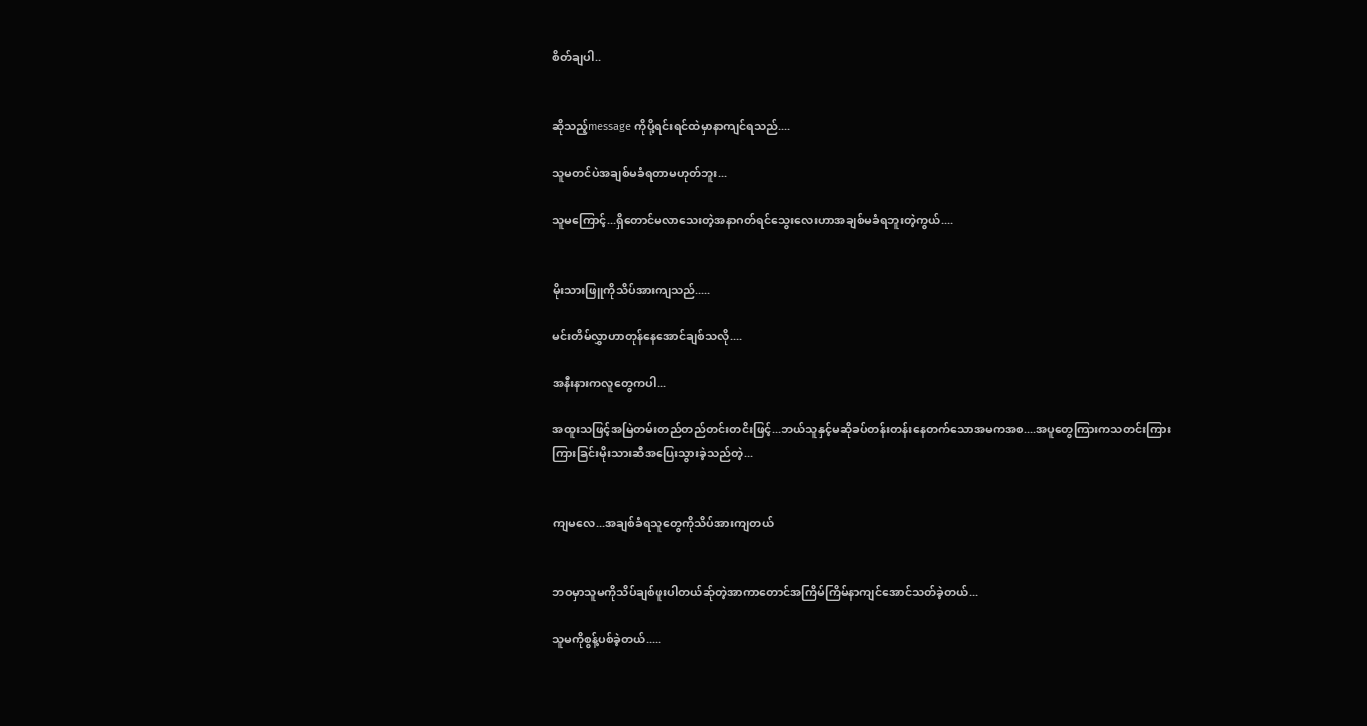စိတ်ချပါ..


ဆိုသည့်message ကိုပို့ရင်းရင်ထဲမှာနာကျင်ရသည်....

သူမတင်ပဲအချစ်မခံရတာမဟုတ်ဘူး...

သူမကြောင့်...ရှိတောင်မလာသေးတဲ့အနာဂတ်ရင်သွေးလေးဟာအချစ်မခံရဘူးတဲ့ကွယ်....


မိုးသားဖြူကိုသိပ်အားကျသည်.....

မင်းတိမ်လွှာဟာတုန်နေအောင်ချစ်သလို....

အနီးနားကလူတွေကပါ...

အထူးသဖြင့်အမြဲတမ်းတည်တည်တင်းတငိးဖြင့်...ဘယ်သူနှင့်မဆိုခပ်တန်းတန်းနေတက်သောအမကအစ....အပူတွေကြားကသတင်းကြားကြားခြင်းမိုးသားဆီအပြေးသွားခဲ့သည်တဲ့...


ကျမလေ...အချစ်ခံရသူတွေကိုသိပ်အားကျတယ်


ဘဝမှာသူမကိုသိပ်ချစ်ဖူးပါတယ်ဆ်ုတဲ့အာကာတောင်အကြိမ်ကြိမ်နာကျင်အောင်သတ်ခဲ့တယ်...

သူမကိုစွန့်ပစ်ခဲ့တယ်.....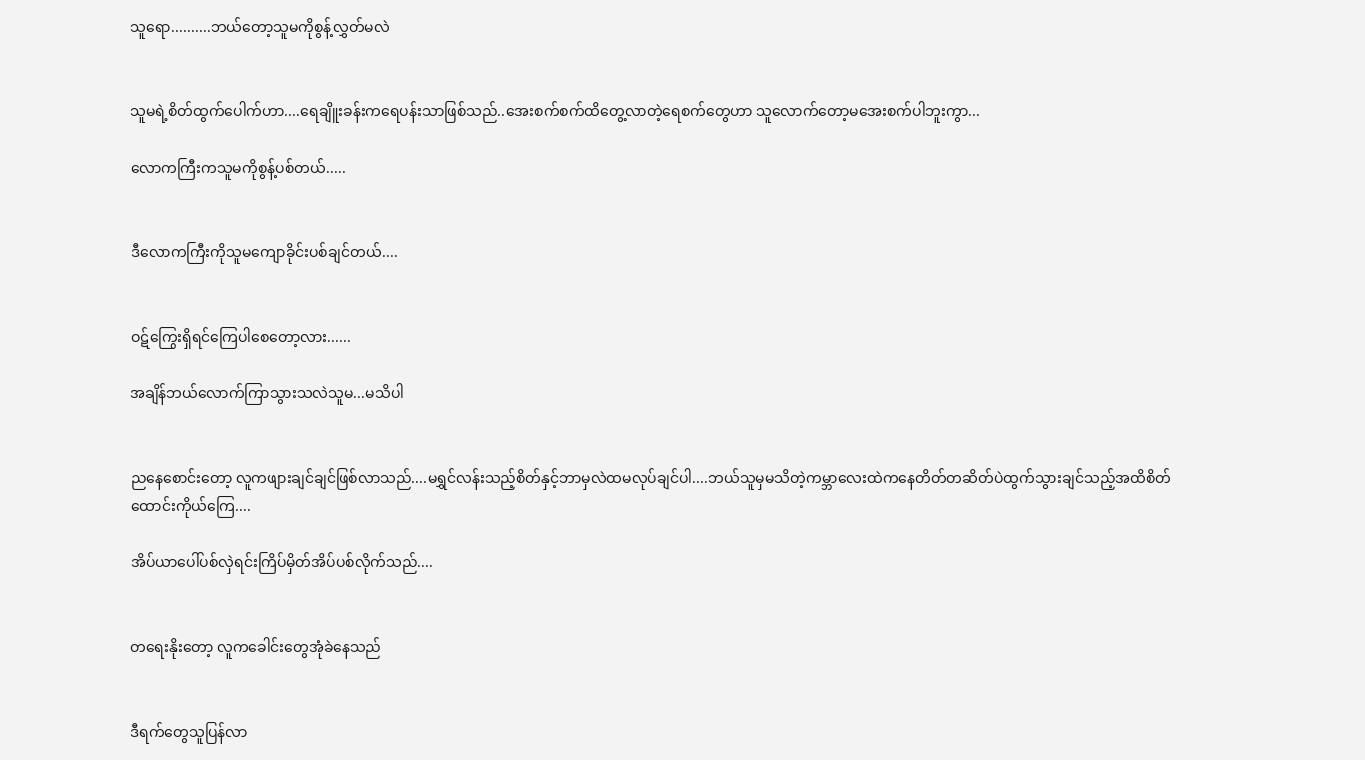သူရော..........ဘယ်တော့သူမကိုစွန့်လွှတ်မလဲ


သူမရဲ့စိတ်ထွက်ပေါက်ဟာ....ရေချိူးခန်းကရေပန်းသာဖြစ်သည်..အေးစက်စက်ထိတွေ့လာတဲ့ရေစက်တွေဟာ သူလောက်တော့မအေးစက်ပါဘူးကွာ...

လောကကြီးကသူမကိုစွန့်ပစ်တယ်.....


ဒီလောကကြီးကိုသူမကျောခိုင်းပစ်ချင်တယ်....


ဝဋ်ကြွေးရှိရင်ကြေပါစေတော့လား......

အချိန်ဘယ်လောက်ကြာသွားသလဲသူမ...မသိပါ


ညနေစောင်းတော့ လူကဖျားချင်ချင်ဖြစ်လာသည်....မရွှင်လန်းသည့်စိတ်နှင့်ဘာမှလဲထမလုပ်ချင်ပါ....ဘယ်သူမှမသိတဲ့ကမ္ဘာလေးထဲကနေတိတ်တဆိတ်ပဲထွက်သွားချင်သည့်အထိစိတ်ထောင်းကိုယ်ကြေ....

အိပ်ယာပေါ်ပစ်လှဲရင်းကြိပ်မှိတ်အိပ်ပစ်လိုက်သည်....


တရေးနိုးတော့ လူကခေါင်းတွေအုံခဲနေသည်


ဒီရက်တွေသူပြန်လာ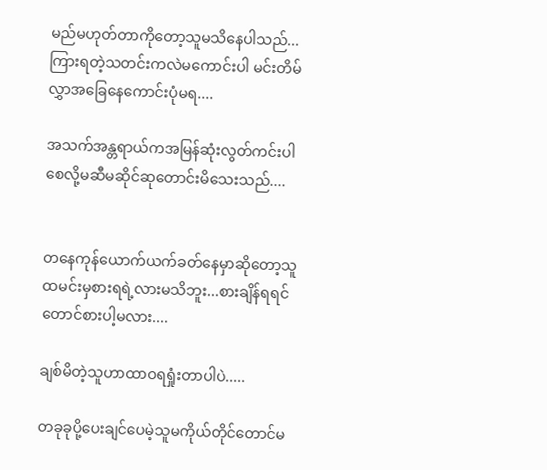မည်မဟုတ်တာကိုတော့သူမသိနေပါသည်...ကြားရတဲ့သတင်းကလဲမကောင်းပါ မင်းတိမ်လွှာအခြေနေကောင်းပုံမရ....

အသက်အန္တရာယ်ကအမြန်ဆုံးလွတ်ကင်းပါစေလို့မဆီမဆိုင်ဆုတောင်းမိသေးသည်....


တနေကုန်ယောက်ယက်ခတ်နေမှာဆိုတော့သူထမင်းမှစားရရဲ့လားမသိဘူး...စားချိန်ရရင်တောင်စားပါ့မလား....

ချစ်မိတဲ့သူဟာထာဝရရှုံးတာပါပဲ.....

တခုခုပို့ပေးချင်ပေမဲ့သူမကိုယ်တိုင်တောင်မ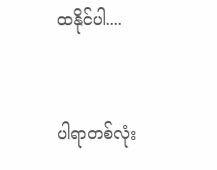ထနိုင်ပါ....


ပါရာတစ်လုံး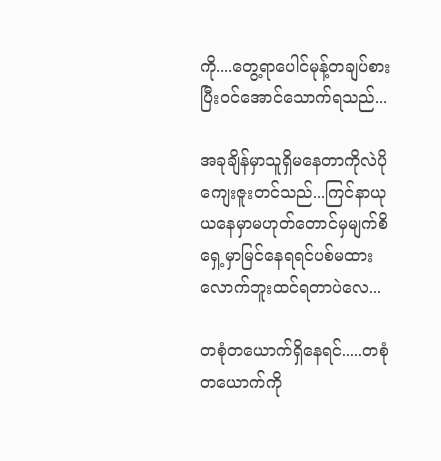ကို....တွေ့ရာပေါင်မုန့်တချပ်စားပြီးဝင်အောင်သောက်ရသည်...

အခုချိန်မှာသူရှိမနေတာကိုလဲပိုကျေးဇူးတင်သည်...ကြင်နာယုယနေမှာမဟုတ်တောင်မှမျက်စိရှေ့မှာမြင်နေရရင်ပစ်မထားလောက်ဘူးထင်ရတာပဲလေ...

တစုံတယောက်ရှိနေရင်.....တစုံတယောက်ကို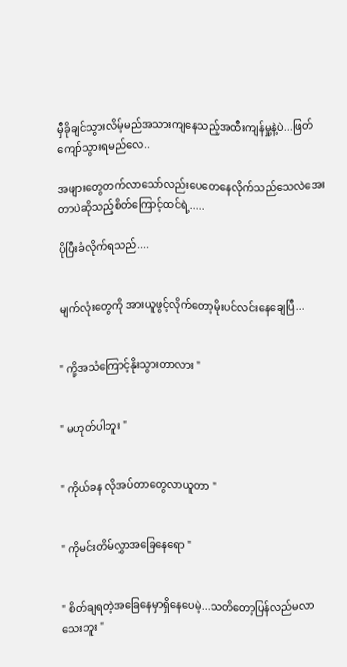မှီခိုချင်သွားလိမ့်မည်အသားကျနေသည့်အထီးကျန်မှု့နဲ့ပဲ...ဖြတ်ကျော်သွားရမည်လေ..

အဖျားတွေတက်လာသော်လည်းပေတေနေလိုက်သည်သေလဲအေးတာပဲဆိုသည့်စိတ်ကြောင့်ထင်ရဲ့.....

ပိုပြီးခံလိုက်ရသည်....


မျက်လုံးတွေကို အားယူဖွင့်လိုက်တော့မိုးပင်လင်းနေချေပြီ...


" ကို့အသံကြောင့်နိုးသွားတာလား "


" မဟုတ်ပါဘူး "


" ကိုယ်ခန လိုအပ်တာတွေလာယူတာ "


" ကိုမင်းတိမ်လွှာအခြေနေရော "


" စိတ်ချရတဲ့အခြေနေမှာရှိနေပေမဲ့...သတိတော့ပြန်လည်မလာသေးဘူး "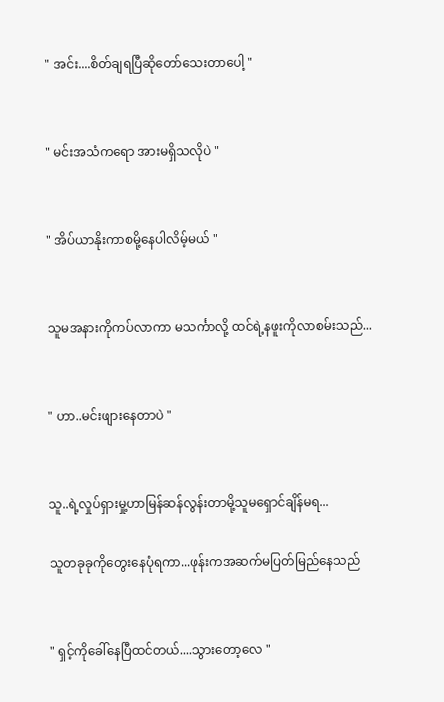" အင်း....စိတ်ချရပြီဆိုတော်သေးတာပေါ့ "


" မင်းအသံကရော အားမရှိသလိုပဲ "


" အိပ်ယာနိုးကာစမို့နေပါလိမ့်မယ် "


သူမအနားကိုကပ်လာကာ မသင်္ကာလို့ ထင်ရဲ့နဖူးကိုလာစမ်းသည်...


" ဟာ..မင်းဖျားနေတာပဲ "


သူ..ရဲ့လှုပ်ရှားမှု့ဟာမြန်ဆန်လွန်းတာမို့သူမရှောင်ချိန်မရ...

သူတခုခုကိုတွေးနေပုံရကာ...ဖုန်းကအဆက်မပြတ်မြည်နေသည်


" ရှင့်ကိုခေါ်နေပြီထင်တယ်....သွားတော့လေ "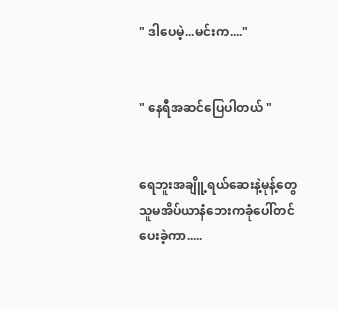" ဒါပေမဲ့...မင်းက...."


" နေရီအဆင်ပြေပါတယ် "


ရေဘူးအချိူ့ရယ်ဆေးနဲ့မုန့်တွေသူမအိပ်ယာနံဘေးကခုံပေါ်တင်ပေးခဲ့ကာ.....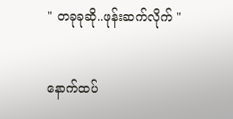" တခုခုဆို..ဖုန်းဆက်လိုက် "


နောက်ထပ်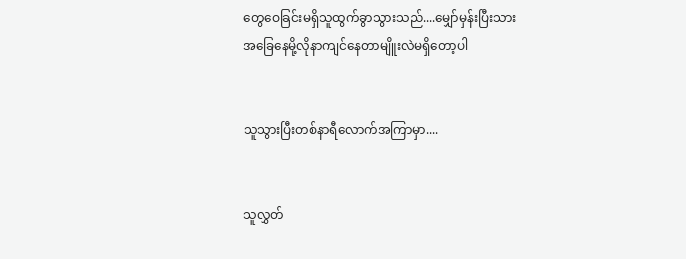တွေဝေခြင်းမရှိသူထွက်ခွာသွားသည်....မျှော်မှန်းပြီးသားအခြေနေမို့လိုနာကျင်နေတာမျိူးလဲမရှိတော့ပါ


သူသွားပြီးတစ်နာရီလောက်အကြာမှာ....


သူလွှတ်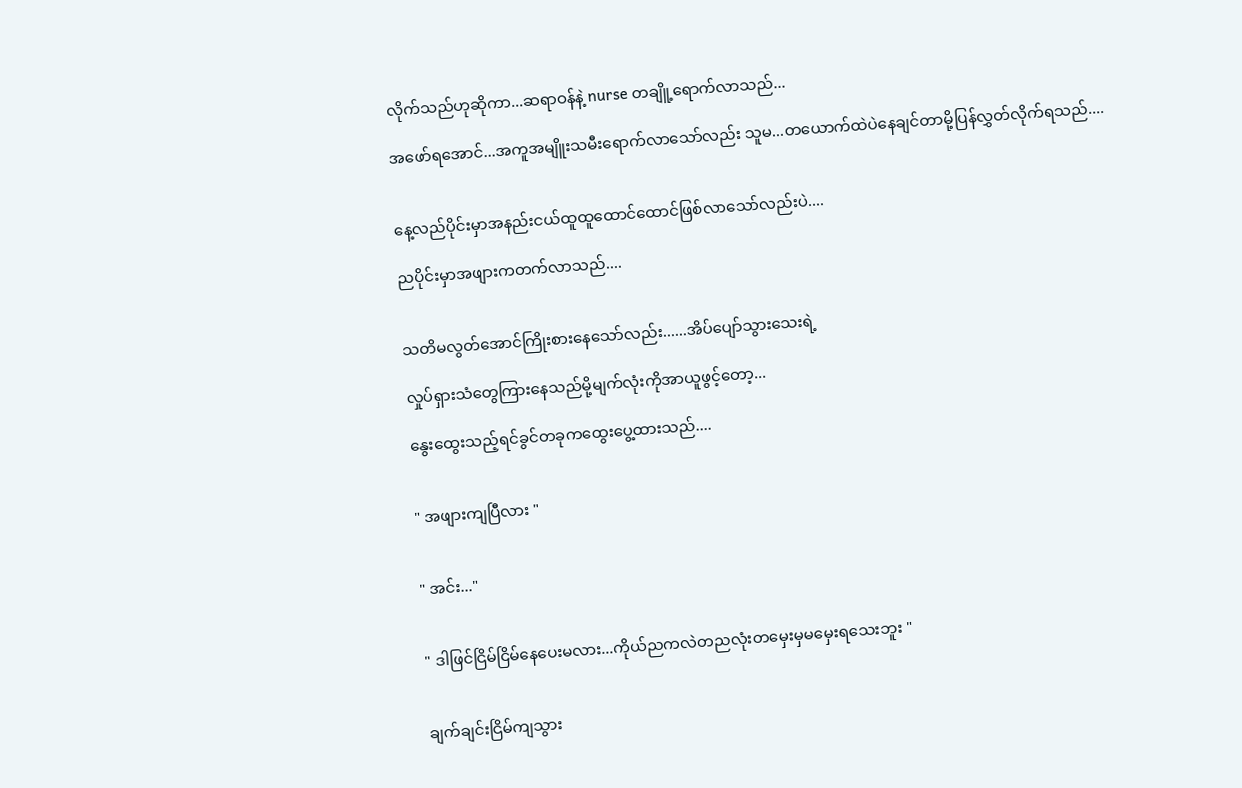လိုက်သည်ဟုဆိုကာ...ဆရာဝန်နဲ့ nurse တချိူ့ရောက်လာသည်...

အဖော်ရအောင်...အကူအမျိူးသမီးရောက်လာသော်လည်း သူမ...တယောက်ထဲပဲနေချင်တာမို့ပြန်လွှတ်လိုက်ရသည်....


နေ့လည်ပိုင်းမှာအနည်းငယ်ထူထူထောင်ထောင်ဖြစ်လာသော်လည်းပဲ....

ညပိုင်းမှာအဖျားကတက်လာသည်....


သတိမလွတ်အောင်ကြိုးစားနေသော်လည်း......အိပ်ပျော်သွားသေးရဲ့

လှုပ်ရှားသံတွေကြားနေသည်မို့မျက်လုံးကိုအာယူဖွင့်တော့...

နွေးထွေးသည့်ရင်ခွင်တခုကထွေးပွေ့ထားသည်....


" အဖျားကျပြီလား "


" အင်း..."


" ဒါဖြင်ငြိမ်ငြိမ်နေပေးမလား...ကိုယ်ညကလဲတညလုံးတမှေးမှမမှေးရသေးဘူး "


ချက်ချင်းငြိမ်ကျသွား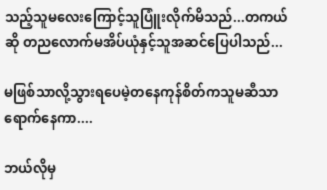သည့်သူမလေးကြောင့်သူပြူံးလိုက်မိသည်...တကယ်ဆို တညလောက်မအိပ်ယုံနှင့်သူအဆင်ပြေပါသည်...

မဖြစ်သာလို့သွားရပေမဲ့တနေကုန်စိတ်ကသူမဆီသာရောက်နေကာ....

ဘယ်လိုမှ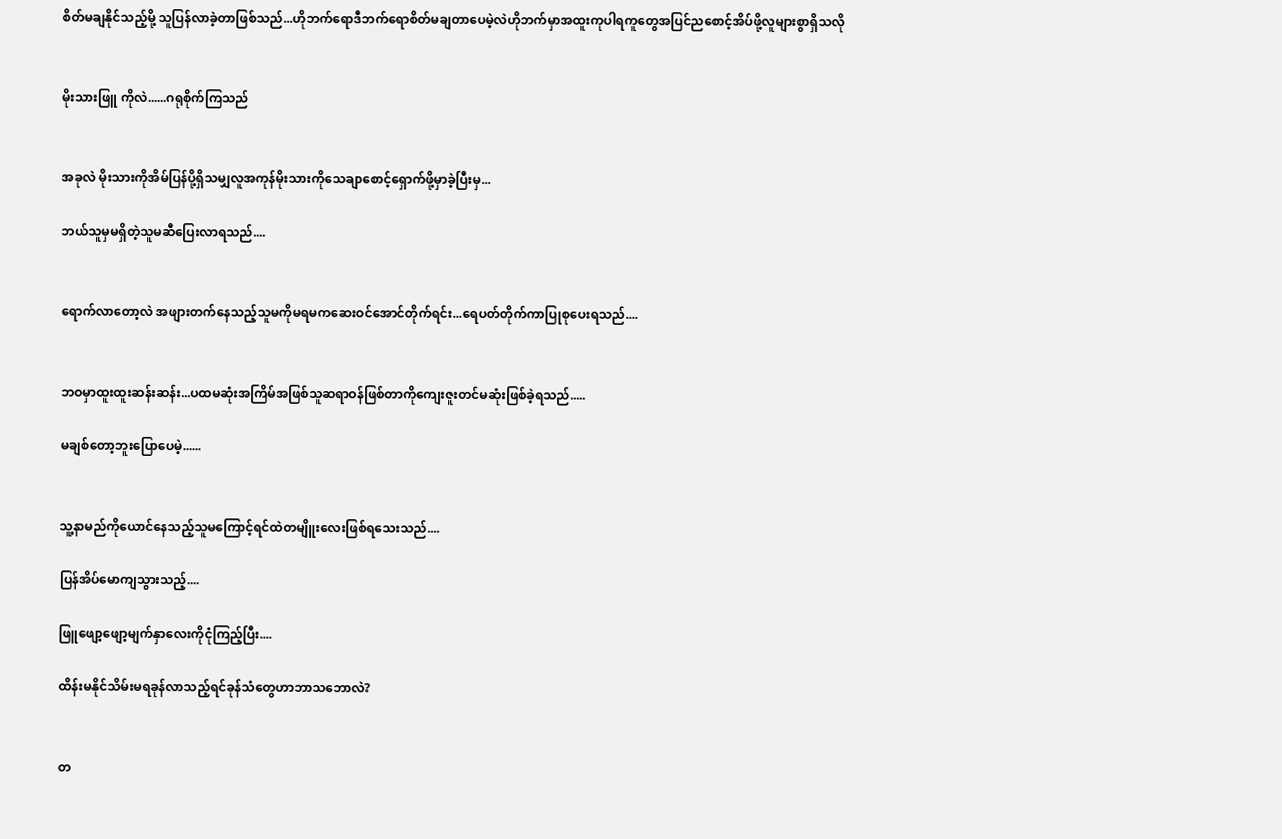စိတ်မချနိုင်သည့်မို့ သူပြန်လာခဲ့တာဖြစ်သည်...ဟိုဘက်ရောဒီဘက်ရောစိတ်မချတာပေမဲ့လဲဟိုဘက်မှာအထူးကုပါရကူတွေအပြင်ညစောင့်အိပ်ဖို့လူများစွာရှိသလို


မိုးသားဖြူ ကိုလဲ......ဂရုစိုက်ကြသည်


အခုလဲ မိုးသားကိုအိမ်ပြန်ပို့ရှိသမျှလူအကုန်မိုးသားကိုသေချာစောင့်ရှောက်ဖို့မှာခဲ့ပြီးမှ...

ဘယ်သူမှမရှိတဲ့သူမဆီပြေးလာရသည်....


ရောက်လာတော့လဲ အဖျားတက်နေသည့်သူမကိုမရမကဆေးဝင်အောင်တိုက်ရင်း...ရေပတ်တိုက်ကာပြုစုပေးရသည်....


ဘဝမှာထူးထူးဆန်းဆန်း...ပထမဆုံးအကြိမ်အဖြစ်သူဆရာဝန်ဖြစ်တာကိုကျေးဇူးတင်မဆုံးဖြစ်ခဲ့ရသည်.....

မချစ်တော့ဘူးပြောပေမဲ့......


သူ့နာမည်ကိုယောင်နေသည့်သူမကြောင့်ရင်ထဲတမျိူးလေးဖြစ်ရသေးသည်....

ပြန်အိပ်မောကျသွားသည့်....

ဖြူဖျော့ဖျော့မျက်နှာလေးကိုငုံကြည့်ပြီး....

ထိန်းမနိုင်သိမ်းမရခုန်လာသည့်ရင်ခုန်သံတွေဟာဘာသဘောလဲ?


တ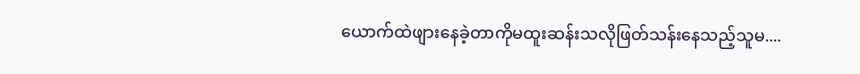ယောက်ထဲဖျားနေခဲ့တာကိုမထူးဆန်းသလိုဖြတ်သန်းနေသည့်သူမ....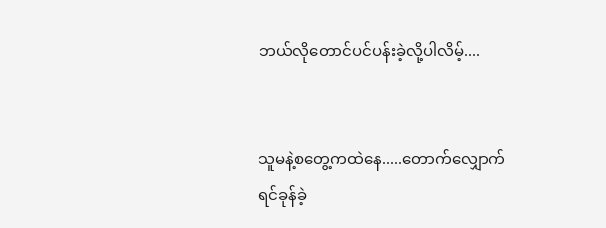ဘယ်လိုတောင်ပင်ပန်းခဲ့လို့ပါလိမ့်....


သူမနဲ့စတွေ့ကထဲနေ.....တောက်လျှောက်ရင်ခုန်ခဲ့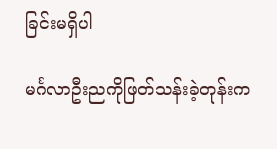ခြင်းမရှိပါ

မင်္ဂလာဦးညကိုဖြတ်သန်းခဲ့တုန်းက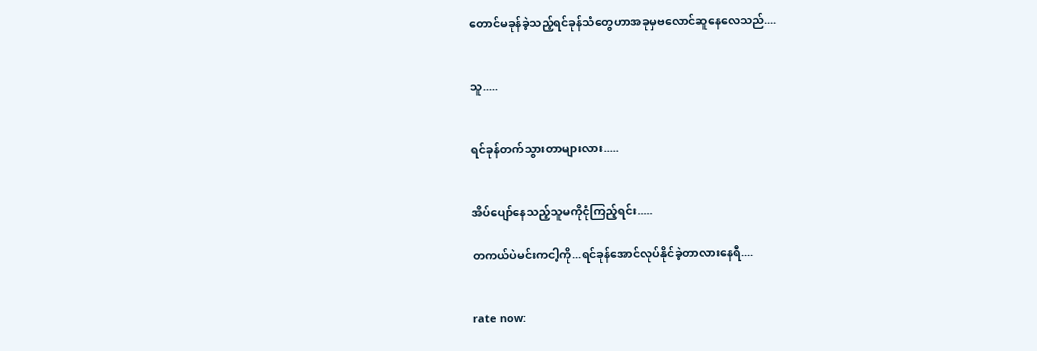တောင်မခုန်ခဲ့သည့်ရင်ခုန်သံတွေဟာအခုမှဗလောင်ဆူနေလေသည်....


သူ.....


ရင်ခုန်တက်သွားတာများလား.....


အိပ်ပျော်နေသည့်သူမကိုငုံကြည့်ရင်း.....

တကယ်ပဲမင်းကငါ့ကို...ရင်ခုန်အောင်လုပ်နိုင်ခဲ့တာလားနေရီ....


rate now: